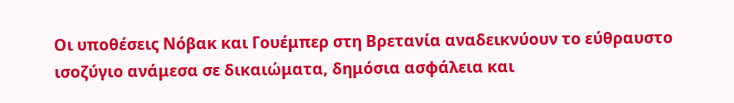Οι υποθέσεις Νόβακ και Γουέμπερ στη Βρετανία αναδεικνύουν το εύθραυστο ισοζύγιο ανάμεσα σε δικαιώματα, δημόσια ασφάλεια και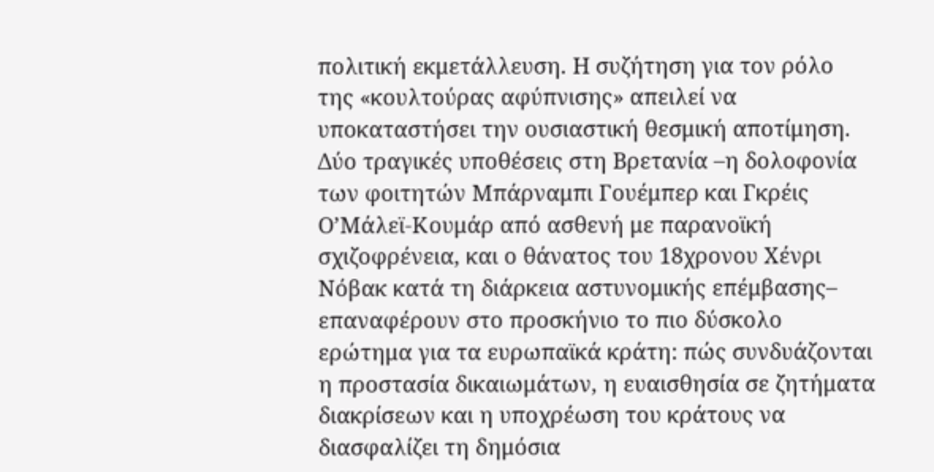πολιτική εκμετάλλευση. Η συζήτηση για τον ρόλο της «κουλτούρας αφύπνισης» απειλεί να υποκαταστήσει την ουσιαστική θεσμική αποτίμηση.
Δύο τραγικές υποθέσεις στη Βρετανία –η δολοφονία των φοιτητών Μπάρναμπι Γουέμπερ και Γκρέις Ο’Μάλεϊ-Κουμάρ από ασθενή με παρανοϊκή σχιζοφρένεια, και ο θάνατος του 18χρονου Χένρι Νόβακ κατά τη διάρκεια αστυνομικής επέμβασης– επαναφέρουν στο προσκήνιο το πιο δύσκολο ερώτημα για τα ευρωπαϊκά κράτη: πώς συνδυάζονται η προστασία δικαιωμάτων, η ευαισθησία σε ζητήματα διακρίσεων και η υποχρέωση του κράτους να διασφαλίζει τη δημόσια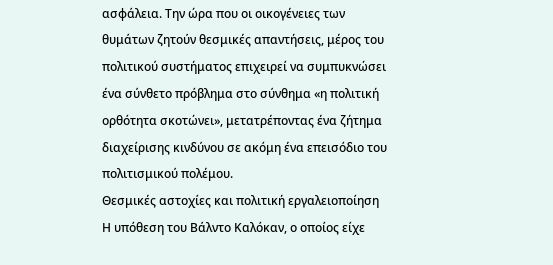ασφάλεια. Την ώρα που οι οικογένειες των θυμάτων ζητούν θεσμικές απαντήσεις, μέρος του πολιτικού συστήματος επιχειρεί να συμπυκνώσει ένα σύνθετο πρόβλημα στο σύνθημα «η πολιτική ορθότητα σκοτώνει», μετατρέποντας ένα ζήτημα διαχείρισης κινδύνου σε ακόμη ένα επεισόδιο του πολιτισμικού πολέμου.
Θεσμικές αστοχίες και πολιτική εργαλειοποίηση
Η υπόθεση του Βάλντο Καλόκαν, ο οποίος είχε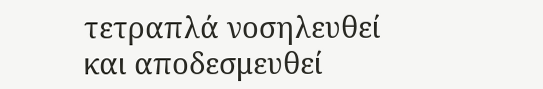τετραπλά νοσηλευθεί και αποδεσμευθεί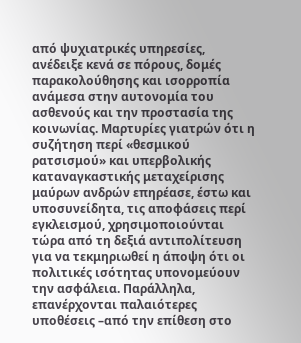από ψυχιατρικές υπηρεσίες, ανέδειξε κενά σε πόρους, δομές παρακολούθησης και ισορροπία ανάμεσα στην αυτονομία του ασθενούς και την προστασία της κοινωνίας. Μαρτυρίες γιατρών ότι η συζήτηση περί «θεσμικού ρατσισμού» και υπερβολικής καταναγκαστικής μεταχείρισης μαύρων ανδρών επηρέασε, έστω και υποσυνείδητα, τις αποφάσεις περί εγκλεισμού, χρησιμοποιούνται τώρα από τη δεξιά αντιπολίτευση για να τεκμηριωθεί η άποψη ότι οι πολιτικές ισότητας υπονομεύουν την ασφάλεια. Παράλληλα, επανέρχονται παλαιότερες υποθέσεις –από την επίθεση στο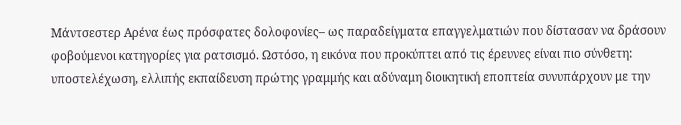Μάντσεστερ Αρένα έως πρόσφατες δολοφονίες– ως παραδείγματα επαγγελματιών που δίστασαν να δράσουν φοβούμενοι κατηγορίες για ρατσισμό. Ωστόσο, η εικόνα που προκύπτει από τις έρευνες είναι πιο σύνθετη: υποστελέχωση, ελλιπής εκπαίδευση πρώτης γραμμής και αδύναμη διοικητική εποπτεία συνυπάρχουν με την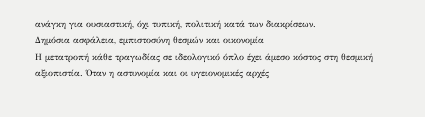ανάγκη για ουσιαστική, όχι τυπική, πολιτική κατά των διακρίσεων.
Δημόσια ασφάλεια, εμπιστοσύνη θεσμών και οικονομία
Η μετατροπή κάθε τραγωδίας σε ιδεολογικό όπλο έχει άμεσο κόστος στη θεσμική αξιοπιστία. Όταν η αστυνομία και οι υγειονομικές αρχές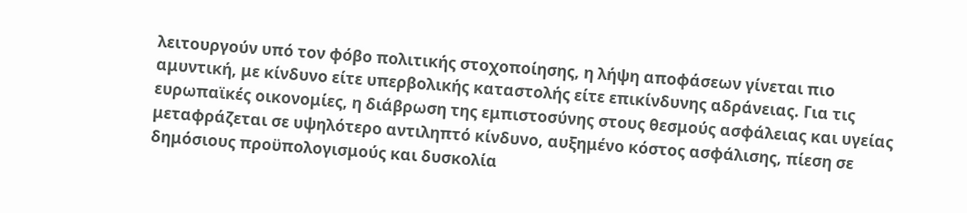λειτουργούν υπό τον φόβο πολιτικής στοχοποίησης, η λήψη αποφάσεων γίνεται πιο αμυντική, με κίνδυνο είτε υπερβολικής καταστολής είτε επικίνδυνης αδράνειας. Για τις ευρωπαϊκές οικονομίες, η διάβρωση της εμπιστοσύνης στους θεσμούς ασφάλειας και υγείας μεταφράζεται σε υψηλότερο αντιληπτό κίνδυνο, αυξημένο κόστος ασφάλισης, πίεση σε δημόσιους προϋπολογισμούς και δυσκολία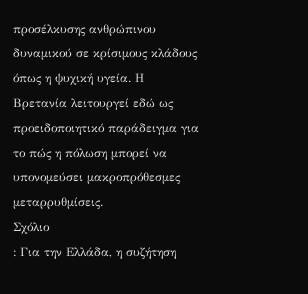προσέλκυσης ανθρώπινου δυναμικού σε κρίσιμους κλάδους όπως η ψυχική υγεία. Η Βρετανία λειτουργεί εδώ ως προειδοποιητικό παράδειγμα για το πώς η πόλωση μπορεί να υπονομεύσει μακροπρόθεσμες μεταρρυθμίσεις.
Σχόλιο
: Για την Ελλάδα, η συζήτηση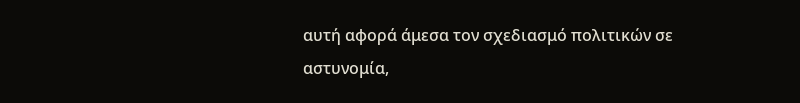αυτή αφορά άμεσα τον σχεδιασμό πολιτικών σε αστυνομία,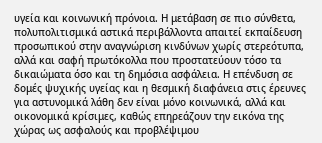υγεία και κοινωνική πρόνοια. Η μετάβαση σε πιο σύνθετα, πολυπολιτισμικά αστικά περιβάλλοντα απαιτεί εκπαίδευση προσωπικού στην αναγνώριση κινδύνων χωρίς στερεότυπα, αλλά και σαφή πρωτόκολλα που προστατεύουν τόσο τα δικαιώματα όσο και τη δημόσια ασφάλεια. Η επένδυση σε δομές ψυχικής υγείας και η θεσμική διαφάνεια στις έρευνες για αστυνομικά λάθη δεν είναι μόνο κοινωνικά, αλλά και οικονομικά κρίσιμες, καθώς επηρεάζουν την εικόνα της χώρας ως ασφαλούς και προβλέψιμου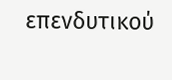επενδυτικού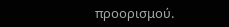προορισμού.